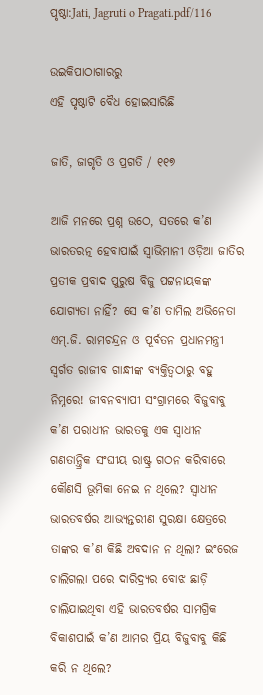ପୃଷ୍ଠା:Jati, Jagruti o Pragati.pdf/116

ଉଇକିପାଠାଗାର‌ରୁ
ଏହି ପୃଷ୍ଠାଟି ବୈଧ ହୋଇସାରିଛି

ଜାତି, ଜାଗୃତି ଓ ପ୍ରଗତି / ୧୧୭

ଆଜି ମନରେ ପ୍ରଶ୍ନ ଉଠେ, ସତରେ କ’ଣ ଭାରତରତ୍ନ ହେବାପାଇଁ ସ୍ୱାଭିମାନୀ ଓଡ଼ିଆ ଜାତିର ପ୍ରତୀକ ପ୍ରବାଦ ପୁରୁଷ ବିଜୁ ପଟ୍ଟନାୟକଙ୍କ ଯୋଗ୍ୟତା ନାହିଁ? ସେ କ’ଣ ତାମିଲ ଅଭିନେତା ଏମ୍.ଜି. ରାମଚନ୍ଦ୍ରନ ଓ ପୂର୍ବତନ ପ୍ରଧାନମନ୍ତ୍ରୀ ସ୍ୱର୍ଗତ ରାଜୀବ ଗାନ୍ଧୀଙ୍କ ବ୍ୟକ୍ତିତ୍ୱଠାରୁ ବହୁ ନିମ୍ନରେ! ଜୀବନବ୍ୟାପୀ ସଂଗ୍ରାମରେ ବିଜୁବାବୁ କ’ଣ ପରାଧୀନ ଭାରତକୁ ଏକ ସ୍ୱାଧୀନ ଗଣତାନ୍ତ୍ରିକ ସଂଘୀୟ ରାଷ୍ଟ୍ର ଗଠନ କରିବାରେ କୌଣସି ଭୂମିକା ନେଇ ନ ଥିଲେ? ସ୍ୱାଧୀନ ଭାରତବର୍ଷର ଆଭ୍ୟନ୍ତରୀଣ ସୁରକ୍ଷା କ୍ଷେତ୍ରରେ ତାଙ୍କର କ’ଣ କିଛି ଅବଦାନ ନ ଥିଲା? ଇଂରେଜ ଚାଲିଗଲା ପରେ ଦାରିଦ୍ର୍ୟର ବୋଝ ଛାଡ଼ି ଚାଲିଯାଇଥିବା ଏହି ଭାରତବର୍ଷର ସାମଗ୍ରିକ ବିକାଶପାଇଁ କ’ଣ ଆମର ପ୍ରିୟ ବିଜୁବାବୁ କିଛି କରି ନ ଥିଲେ?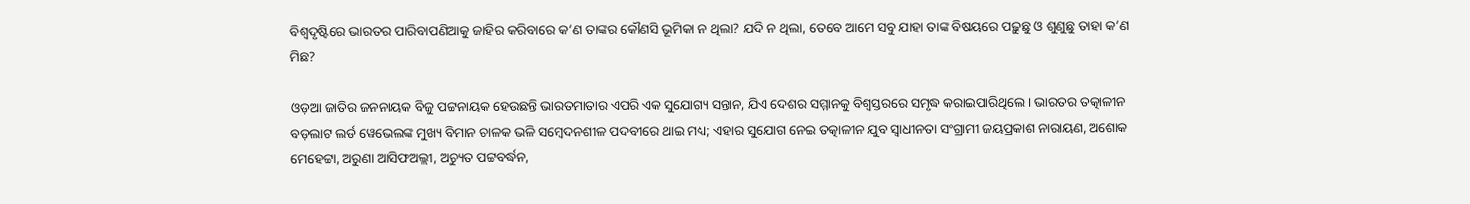ବିଶ୍ୱଦୃଷ୍ଟିରେ ଭାରତର ପାରିବାପଣିଆକୁ ଜାହିର କରିବାରେ କ’ଣ ତାଙ୍କର କୌଣସି ଭୂମିକା ନ ଥିଲା? ଯଦି ନ ଥିଲା, ତେବେ ଆମେ ସବୁ ଯାହା ତାଙ୍କ ବିଷୟରେ ପଢ଼ୁଛୁ ଓ ଶୁଣୁଛୁ ତାହା କ’ଣ ମିଛ?

ଓଡ଼ଆ ଜାତିର ଜନନାୟକ ବିଜୁ ପଟ୍ଟନାୟକ ହେଉଛନ୍ତି ଭାରତମାତାର ଏପରି ଏକ ସୁଯୋଗ୍ୟ ସନ୍ତାନ, ଯିଏ ଦେଶର ସମ୍ମାନକୁ ବିଶ୍ୱସ୍ତରରେ ସମୃଦ୍ଧ କରାଇପାରିଥିଲେ । ଭାରତର ତ‌ତ୍କାଳୀନ ବଡ଼ଲାଟ ଲର୍ଡ ୱେଭେଲଙ୍କ ମୁଖ୍ୟ ବିମାନ ଚାଳକ ଭଳି ସମ୍ବେଦନଶୀଳ ପଦବୀରେ ଥାଇ ମଧ୍ୟ; ଏହାର ସୁଯୋଗ ନେଇ ତ‌ତ୍କାଳୀନ ଯୁବ ସ୍ୱାଧୀନତା ସଂଗ୍ରାମୀ ଜୟପ୍ରକାଶ ନାରାୟଣ, ଅଶୋକ ମେହେଟ୍ଟା, ଅରୁଣା ଆସିଫଅଲ୍ଲୀ, ଅଚ୍ୟୁତ ପଟ୍ଟବର୍ଦ୍ଧନ,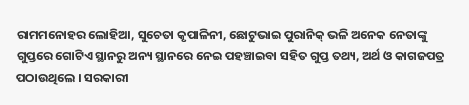ରାମମନୋହର ଲୋହିଆ, ସୁଚେତା କୃପାଳିନୀ, ଛୋଟୁଭାଇ ପୁରାନିକ୍ ଭଳି ଅନେକ ନେତାଙ୍କୁ ଗୁପ୍ତରେ ଗୋଟିଏ ସ୍ଥାନରୁ ଅନ୍ୟ ସ୍ଥାନରେ ନେଇ ପହଞ୍ଚାଇବା ସହିତ ଗୁପ୍ତ ତଥ୍ୟ, ଅର୍ଥ ଓ କାଗଜପତ୍ର ପଠାଉଥିଲେ । ସରକାରୀ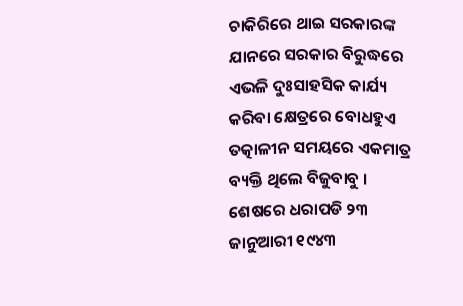ଚାକିରିରେ ଥାଇ ସରକାରଙ୍କ ଯାନରେ ସରକାର ବିରୁଦ୍ଧରେ ଏଭଳି ଦୁଃସାହସିକ କାର୍ଯ୍ୟ କରିବା କ୍ଷେତ୍ରରେ ବୋଧହୁଏ ତ‌ତ୍କାଳୀନ ସମୟରେ ଏକମାତ୍ର ବ୍ୟକ୍ତି ଥିଲେ ବିଜୁବାବୁ । ଶେଷରେ ଧରାପଡି ୨୩ ଜାନୁଆରୀ ୧୯୪୩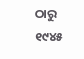ଠାରୁ ୧୯୪୫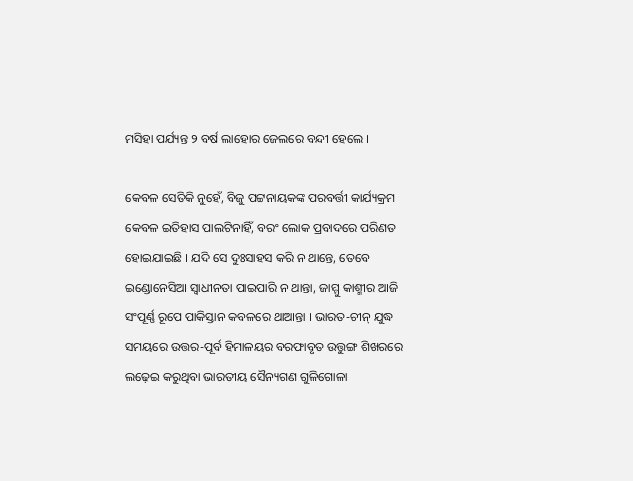ମସିହା ପର୍ଯ୍ୟନ୍ତ ୨ ବର୍ଷ ଲାହୋର ଜେଲରେ ବନ୍ଦୀ ହେଲେ ।

କେବଳ ସେତିକି ନୁହେଁ, ବିଜୁ ପଟ୍ଟନାୟକଙ୍କ ପରବର୍ତ୍ତୀ କାର୍ଯ୍ୟକ୍ରମ କେବଳ ଇତିହାସ ପାଲଟିନାହିଁ, ବରଂ ଲୋକ ପ୍ରବାଦରେ ପରିଣତ ହୋଇଯାଇଛି । ଯଦି ସେ ଦୁଃସାହସ କରି ନ ଥାନ୍ତେ, ତେବେ ଇଣ୍ଡୋନେସିଆ ସ୍ୱାଧୀନତା ପାଇପାରି ନ ଥାନ୍ତା, ଜାମ୍ମୁ କାଶ୍ମୀର ଆଜି ସଂପୂର୍ଣ୍ଣ ରୂପେ ପାକିସ୍ତାନ କବଳରେ ଥାଆନ୍ତା । ଭାରତ-ଚୀନ୍ ଯୁଦ୍ଧ ସମୟରେ ଉତ୍ତର-ପୂର୍ବ ହିମାଳୟର ବରଫାବୃତ ଉତ୍ତୁଙ୍ଗ ଶିଖରରେ ଲଢ଼େଇ କରୁଥିବା ଭାରତୀୟ ସୈନ୍ୟଗଣ ଗୁଳିଗୋଳା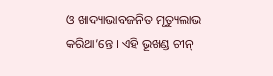ଓ ଖାଦ୍ୟାଭାବଜନିତ ମୃତ୍ୟୁଲାଭ କରିଥା’ନ୍ତେ । ଏହି ଭୂଖଣ୍ଡ ଚୀନ୍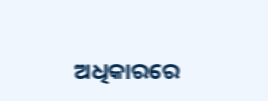ଅଧିକାରରେ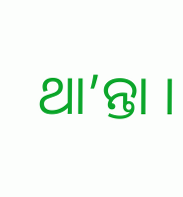ଥା’ନ୍ତା ।